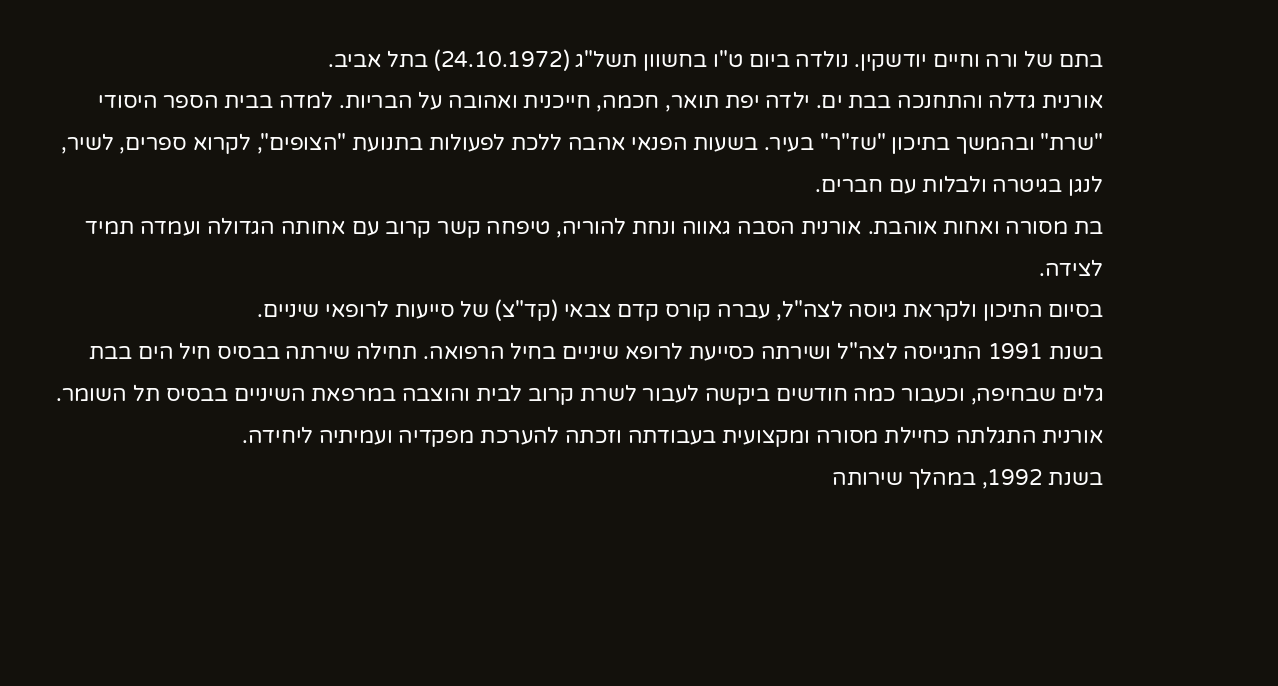בתם של ורה וחיים יודשקין. נולדה ביום ט"ו בחשוון תשל"ג (24.10.1972) בתל אביב.
אורנית גדלה והתחנכה בבת ים. ילדה יפת תואר, חכמה, חייכנית ואהובה על הבריות. למדה בבית הספר היסודי "שרת" ובהמשך בתיכון "שז"ר" בעיר. בשעות הפנאי אהבה ללכת לפעולות בתנועת "הצופים", לקרוא ספרים, לשיר, לנגן בגיטרה ולבלות עם חברים.
בת מסורה ואחות אוהבת. אורנית הסבה גאווה ונחת להוריה, טיפחה קשר קרוב עם אחותה הגדולה ועמדה תמיד לצידה.
בסיום התיכון ולקראת גיוסה לצה"ל, עברה קורס קדם צבאי (קד"צ) של סייעות לרופאי שיניים.
בשנת 1991 התגייסה לצה"ל ושירתה כסייעת לרופא שיניים בחיל הרפואה. תחילה שירתה בבסיס חיל הים בבת גלים שבחיפה, וכעבור כמה חודשים ביקשה לעבור לשרת קרוב לבית והוצבה במרפאת השיניים בבסיס תל השומר. אורנית התגלתה כחיילת מסורה ומקצועית בעבודתה וזכתה להערכת מפקדיה ועמיתיה ליחידה.
בשנת 1992, במהלך שירותה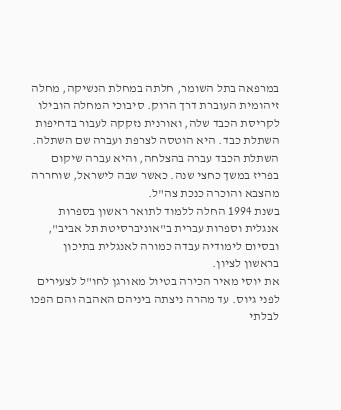במרפאה בתל השומר, חלתה במחלת הנשיקה, מחלה זיהומית העוברת דרך הרוק. סיבוכי המחלה הובילו לקריסת הכבד שלה, ואורנית נזקקה לעבור בדחיפות השתלת כבד. היא הוטסה לצרפת ועברה שם השתלה. השתלת הכבד עברה בהצלחה, והיא עברה שיקום בפריז במשך כחצי שנה. כאשר שבה לישראל, שוחררה מהצבא והוכרה כנכת צה"ל.
בשנת 1994 החלה ללמוד לתואר ראשון בספרות אנגלית וספרות עברית ב"אוניברסיטת תל אביב", ובסיום לימודיה עבדה כמורה לאנגלית בתיכון בראשון לציון.
את יוסי מאיר הכירה בטיול מאורגן לחו"ל לצעירים לפני גיוס. עד מהרה ניצתה ביניהם האהבה והם הפכו לבלתי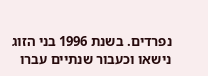נפרדים. בשנת 1996 בני הזוג נישאו וכעבור שנתיים עברו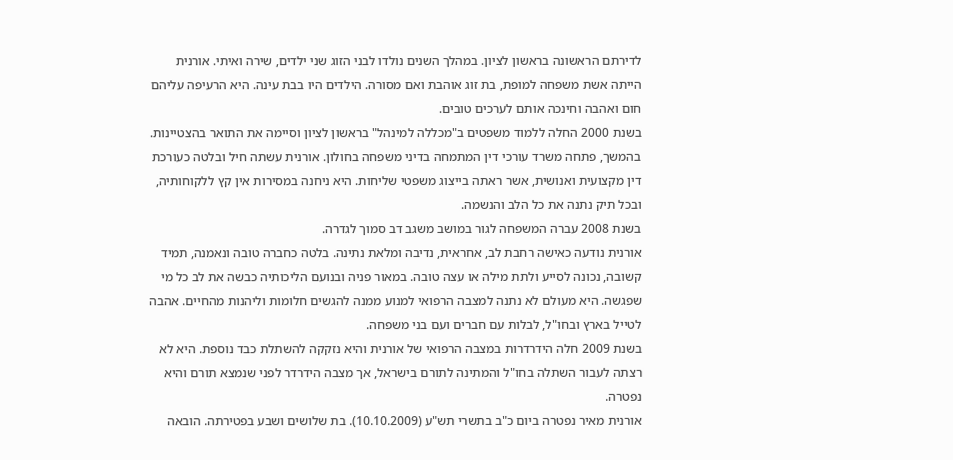לדירתם הראשונה בראשון לציון. במהלך השנים נולדו לבני הזוג שני ילדים, שירה ואיתי. אורנית הייתה אשת משפחה למופת, בת זוג אוהבת ואם מסורה. הילדים היו בבת עינה. היא הרעיפה עליהם חום ואהבה וחינכה אותם לערכים טובים.
בשנת 2000 החלה ללמוד משפטים ב"מכללה למינהל" בראשון לציון וסיימה את התואר בהצטיינות. בהמשך, פתחה משרד עורכי דין המתמחה בדיני משפחה בחולון. אורנית עשתה חיל ובלטה כעורכת דין מקצועית ואנושית, אשר ראתה בייצוג משפטי שליחות. היא ניחנה במסירות אין קץ ללקוחותיה, ובכל תיק נתנה את כל הלב והנשמה.
בשנת 2008 עברה המשפחה לגור במושב משגב דב סמוך לגדרה.
אורנית נודעה כאישה רחבת לב, אחראית, נדיבה ומלאת נתינה. בלטה כחברה טובה ונאמנה, תמיד קשובה, נכונה לסייע ולתת מילה או עצה טובה. במאור פניה ובנועם הליכותיה כבשה את לב כל מי שפגשה. היא מעולם לא נתנה למצבה הרפואי למנוע ממנה להגשים חלומות וליהנות מהחיים. אהבה לטייל בארץ ובחו"ל, לבלות עם חברים ועם בני משפחה.
בשנת 2009 חלה הידרדרות במצבה הרפואי של אורנית והיא נזקקה להשתלת כבד נוספת. היא לא רצתה לעבור השתלה בחו"ל והמתינה לתורם בישראל, אך מצבה הידרדר לפני שנמצא תורם והיא נפטרה.
אורנית מאיר נפטרה ביום כ"ב בתשרי תש"ע (10.10.2009). בת שלושים ושבע בפטירתה. הובאה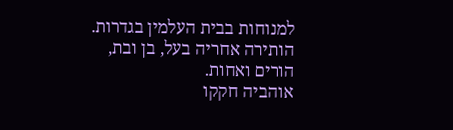למנוחות בבית העלמין בגדרות. הותירה אחריה בעל, בן ובת, הורים ואחות.
אוהביה חקקו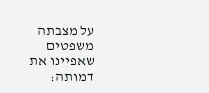על מצבתה משפטים שאפיינו את דמותה: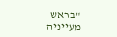"בראש מעייניה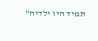תמיד היו ילדיה"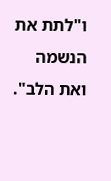ו"לתת את הנשמה ואת הלב".